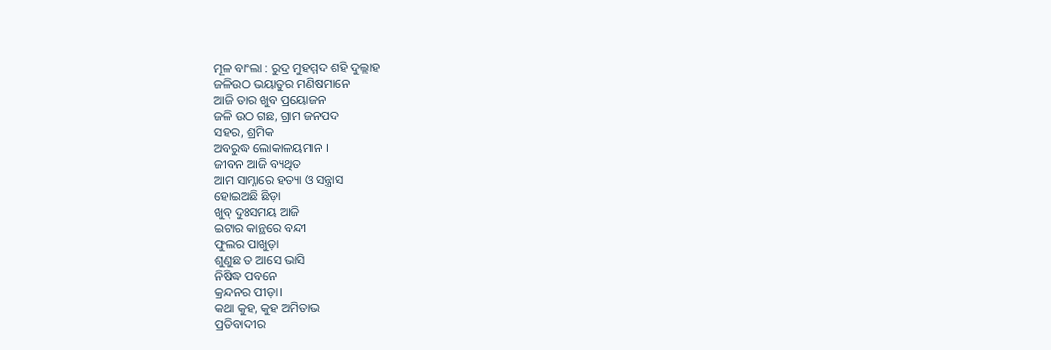ମୂଳ ବାଂଲା : ରୁଦ୍ର ମୁହମ୍ମଦ ଶହି ଦୁଲ୍ଲାହ
ଜଳିଉଠ ଭୟାତୁର ମଣିଷମାନେ
ଆଜି ତାର ଖୁବ ପ୍ରୟୋଜନ
ଜଳି ଉଠ ଗଛ, ଗ୍ରାମ ଜନପଦ
ସହର, ଶ୍ରମିକ
ଅବରୁଦ୍ଧ ଲୋକାଳୟମାନ ।
ଜୀବନ ଆଜି ବ୍ୟଥିତ
ଆମ ସାମ୍ନାରେ ହତ୍ୟା ଓ ସନ୍ତ୍ରାସ
ହୋଇଅଛି ଛିଡ଼ା
ଖୁବ୍ ଦୁଃସମୟ ଆଜି
ଇଟାର କାନ୍ଥରେ ବନ୍ଦୀ
ଫୁଲର ପାଖୁଡ଼ା
ଶୁଣୁଛ ତ ଆସେ ଭାସି
ନିଷିଦ୍ଧ ପବନେ
କ୍ରନ୍ଦନର ପୀଡ଼ା।
କଥା କୁହ, କୁହ ଅମିତାଭ
ପ୍ରତିବାଦୀର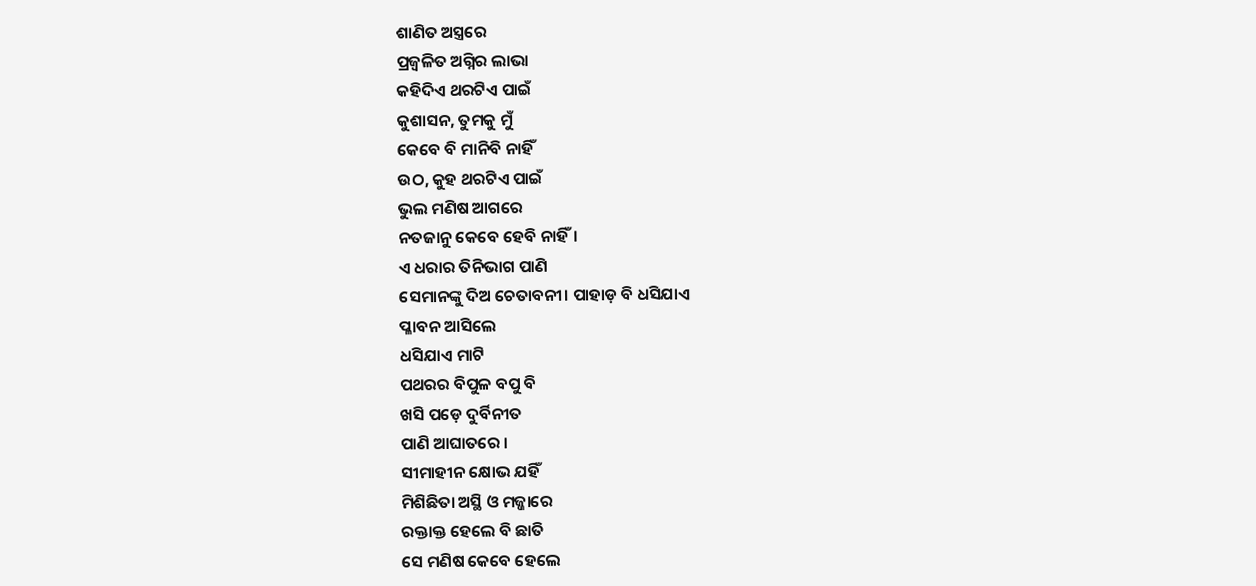ଶାଣିତ ଅସ୍ତ୍ରରେ
ପ୍ରଜ୍ୱଳିତ ଅଗ୍ନିର ଲାଭା
କହିଦିଏ ଥରଟିଏ ପାଇଁ
କୁଶାସନ, ତୁମକୁ ମୁଁ
କେବେ ବି ମାନିବି ନାହିଁ
ଉଠ, କୁହ ଥରଟିଏ ପାଇଁ
ଭୁଲ ମଣିଷ ଆଗରେ
ନତଜାନୁ କେବେ ହେବି ନାହିଁ।
ଏ ଧରାର ତିନିଭାଗ ପାଣି
ସେମାନଙ୍କୁ ଦିଅ ଚେତାବନୀ। ପାହାଡ଼ ବି ଧସିଯାଏ
ପ୍ଳାବନ ଆସିଲେ
ଧସିଯାଏ ମାଟି
ପଥରର ବିପୁଳ ବପୁ ବି
ଖସି ପଡ଼େ ଦୁର୍ବିନୀତ
ପାଣି ଆଘାତରେ ।
ସୀମାହୀନ କ୍ଷୋଭ ଯହିଁ
ମିଶିଛିତା ଅସ୍ଥି ଓ ମଜ୍ଜାରେ
ରକ୍ତାକ୍ତ ହେଲେ ବି ଛାତି
ସେ ମଣିଷ କେବେ ହେଲେ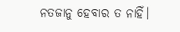ନତଜାନୁ ହେବାର ତ ନାହିଁ।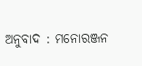ଅନୁବାଦ : ମନୋରଞ୍ଜନ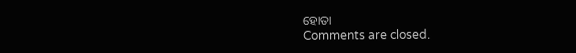ହୋତା
Comments are closed.